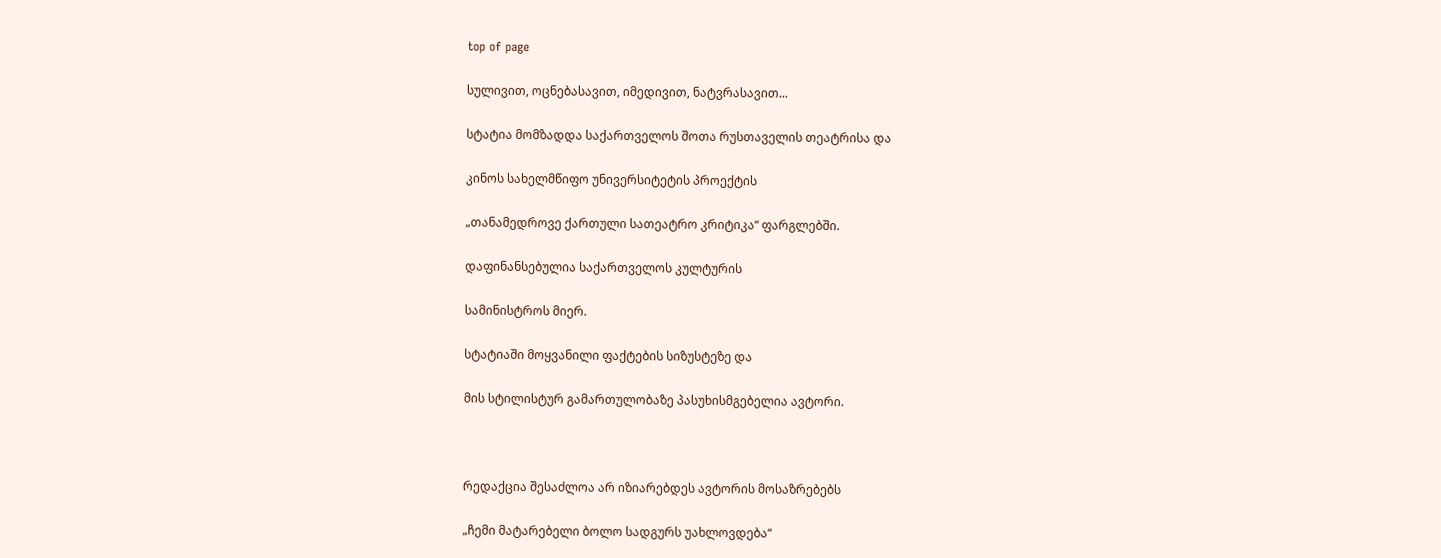top of page

სულივით, ოცნებასავით, იმედივით, ნატვრასავით...

სტატია მომზადდა საქართველოს შოთა რუსთაველის თეატრისა და

კინოს სახელმწიფო უნივერსიტეტის პროექტის

„თანამედროვე ქართული სათეატრო კრიტიკა“ ფარგლებში.

დაფინანსებულია საქართველოს კულტურის

სამინისტროს მიერ.

სტატიაში მოყვანილი ფაქტების სიზუსტეზე და

მის სტილისტურ გამართულობაზე პასუხისმგებელია ავტორი.



რედაქცია შესაძლოა არ იზიარებდეს ავტორის მოსაზრებებს

„ჩემი მატარებელი ბოლო სადგურს უახლოვდება“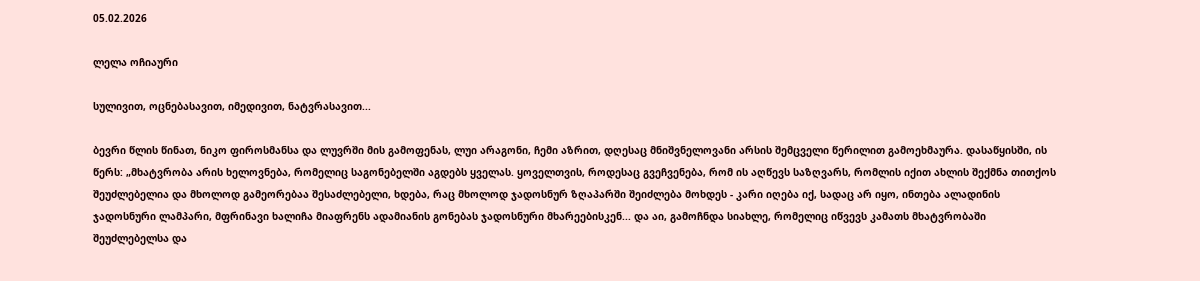05.02.2026

ლელა ოჩიაური

სულივით, ოცნებასავით, იმედივით, ნატვრასავით...

ბევრი წლის წინათ, ნიკო ფიროსმანსა და ლუვრში მის გამოფენას, ლუი არაგონი, ჩემი აზრით, დღესაც მნიშვნელოვანი არსის შემცველი წერილით გამოეხმაურა. დასაწყისში, ის წერს: „მხატვრობა არის ხელოვნება, რომელიც საგონებელში აგდებს ყველას. ყოველთვის, როდესაც გვეჩვენება, რომ ის აღწევს საზღვარს, რომლის იქით ახლის შექმნა თითქოს შეუძლებელია და მხოლოდ გამეორებაა შესაძლებელი, ხდება, რაც მხოლოდ ჯადოსნურ ზღაპარში შეიძლება მოხდეს - კარი იღება იქ, სადაც არ იყო, ინთება ალადინის ჯადოსნური ლამპარი, მფრინავი ხალიჩა მიაფრენს ადამიანის გონებას ჯადოსნური მხარეებისკენ... და აი, გამოჩნდა სიახლე, რომელიც იწვევს კამათს მხატვრობაში შეუძლებელსა და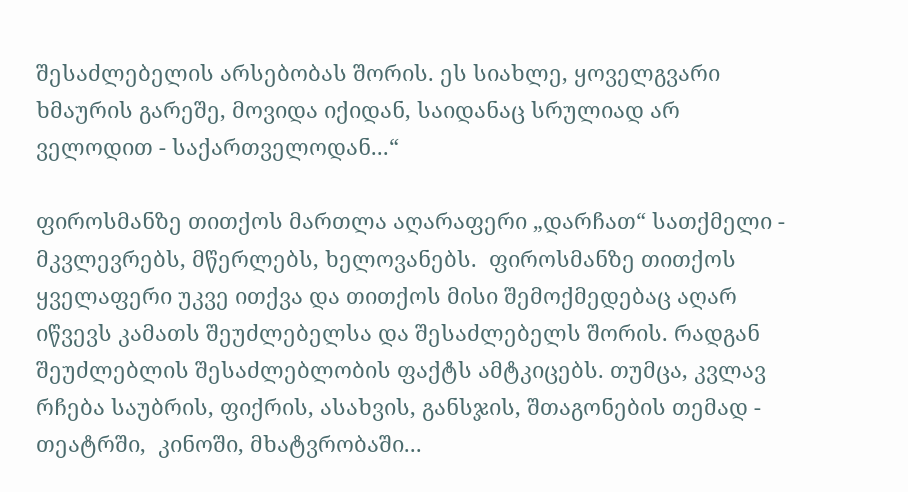შესაძლებელის არსებობას შორის. ეს სიახლე, ყოველგვარი ხმაურის გარეშე, მოვიდა იქიდან, საიდანაც სრულიად არ ველოდით - საქართველოდან...“

ფიროსმანზე თითქოს მართლა აღარაფერი „დარჩათ“ სათქმელი - მკვლევრებს, მწერლებს, ხელოვანებს.  ფიროსმანზე თითქოს ყველაფერი უკვე ითქვა და თითქოს მისი შემოქმედებაც აღარ იწვევს კამათს შეუძლებელსა და შესაძლებელს შორის. რადგან შეუძლებლის შესაძლებლობის ფაქტს ამტკიცებს. თუმცა, კვლავ რჩება საუბრის, ფიქრის, ასახვის, განსჯის, შთაგონების თემად - თეატრში,  კინოში, მხატვრობაში...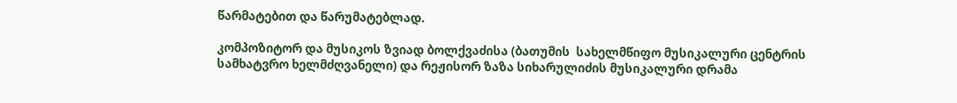წარმატებით და წარუმატებლად.

კომპოზიტორ და მუსიკოს ზვიად ბოლქვაძისა (ბათუმის  სახელმწიფო მუსიკალური ცენტრის სამხატვრო ხელმძღვანელი) და რეჟისორ ზაზა სიხარულიძის მუსიკალური დრამა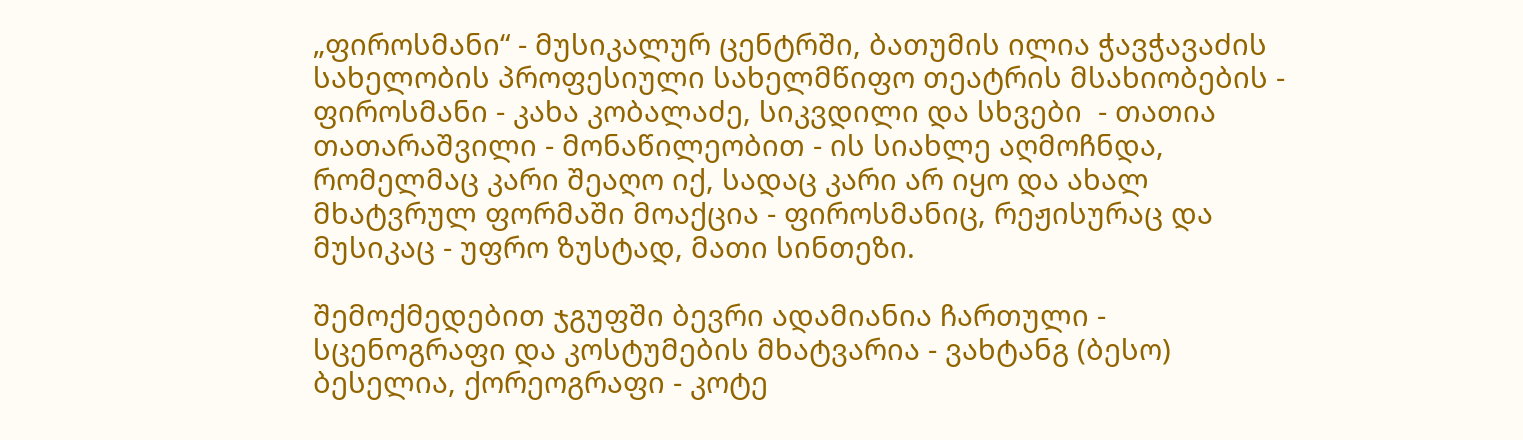„ფიროსმანი“ - მუსიკალურ ცენტრში, ბათუმის ილია ჭავჭავაძის სახელობის პროფესიული სახელმწიფო თეატრის მსახიობების - ფიროსმანი - კახა კობალაძე, სიკვდილი და სხვები  - თათია თათარაშვილი - მონაწილეობით - ის სიახლე აღმოჩნდა, რომელმაც კარი შეაღო იქ, სადაც კარი არ იყო და ახალ მხატვრულ ფორმაში მოაქცია - ფიროსმანიც, რეჟისურაც და მუსიკაც - უფრო ზუსტად, მათი სინთეზი.

შემოქმედებით ჯგუფში ბევრი ადამიანია ჩართული - სცენოგრაფი და კოსტუმების მხატვარია - ვახტანგ (ბესო) ბესელია, ქორეოგრაფი - კოტე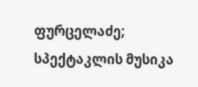ფურცელაძე; სპექტაკლის მუსიკა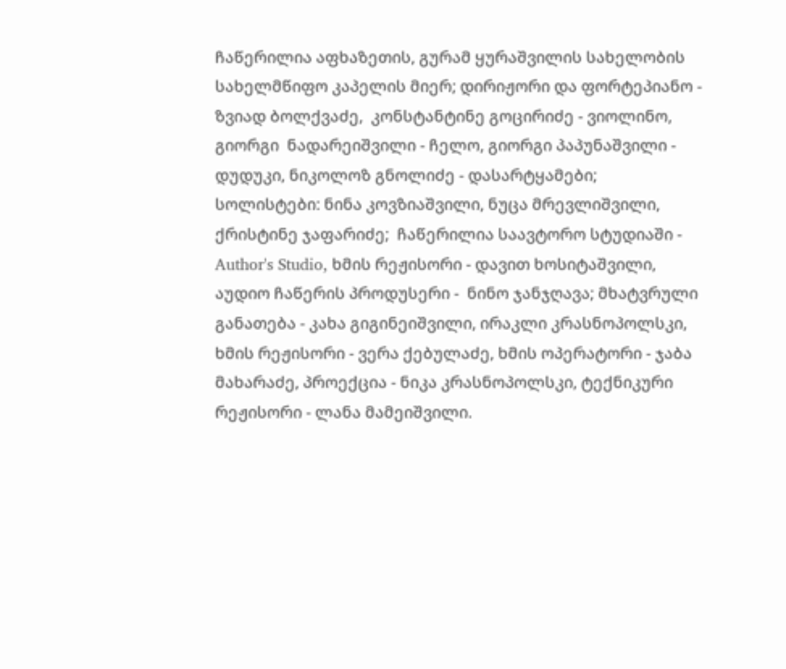ჩაწერილია აფხაზეთის, გურამ ყურაშვილის სახელობის სახელმწიფო კაპელის მიერ; დირიჟორი და ფორტეპიანო - ზვიად ბოლქვაძე,  კონსტანტინე გოცირიძე - ვიოლინო, გიორგი  ნადარეიშვილი - ჩელო, გიორგი პაპუნაშვილი - დუდუკი, ნიკოლოზ გნოლიძე - დასარტყამები; სოლისტები: ნინა კოვზიაშვილი, ნუცა მრევლიშვილი,  ქრისტინე ჯაფარიძე;  ჩაწერილია საავტორო სტუდიაში - Author's Studio, ხმის რეჟისორი - დავით ხოსიტაშვილი, აუდიო ჩაწერის პროდუსერი -  ნინო ჯანჯღავა; მხატვრული განათება - კახა გიგინეიშვილი, ირაკლი კრასნოპოლსკი, ხმის რეჟისორი - ვერა ქებულაძე, ხმის ოპერატორი - ჯაბა მახარაძე, პროექცია - ნიკა კრასნოპოლსკი, ტექნიკური რეჟისორი - ლანა მამეიშვილი.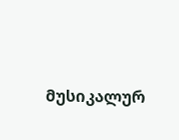მუსიკალურ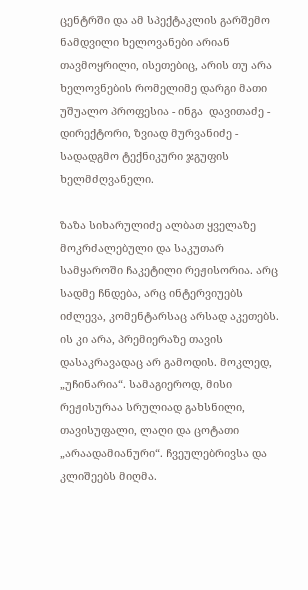ცენტრში და ამ სპექტაკლის გარშემო ნამდვილი ხელოვანები არიან თავმოყრილი, ისეთებიც, არის თუ არა ხელოვნების რომელიმე დარგი მათი უშუალო პროფესია - ინგა  დავითაძე - დირექტორი, ზვიად მურვანიძე -  სადადგმო ტექნიკური ჯგუფის ხელმძღვანელი.

ზაზა სიხარულიძე ალბათ ყველაზე მოკრძალებული და საკუთარ სამყაროში ჩაკეტილი რეჟისორია. არც სადმე ჩნდება, არც ინტერვიუებს იძლევა, კომენტარსაც არსად აკეთებს. ის კი არა, პრემიერაზე თავის დასაკრავადაც არ გამოდის. მოკლედ, „უჩინარია“. სამაგიეროდ, მისი რეჟისურაა სრულიად გახსნილი, თავისუფალი, ლაღი და ცოტათი „არაადამიანური“. ჩვეულებრივსა და კლიშეებს მიღმა.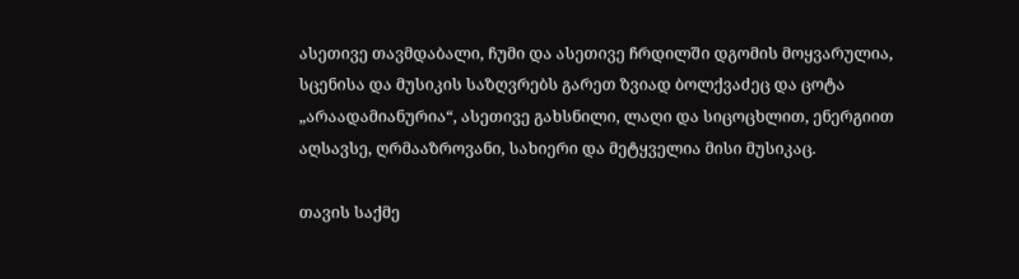ასეთივე თავმდაბალი, ჩუმი და ასეთივე ჩრდილში დგომის მოყვარულია, სცენისა და მუსიკის საზღვრებს გარეთ ზვიად ბოლქვაძეც და ცოტა „არაადამიანურია“, ასეთივე გახსნილი, ლაღი და სიცოცხლით, ენერგიით აღსავსე, ღრმააზროვანი, სახიერი და მეტყველია მისი მუსიკაც.

თავის საქმე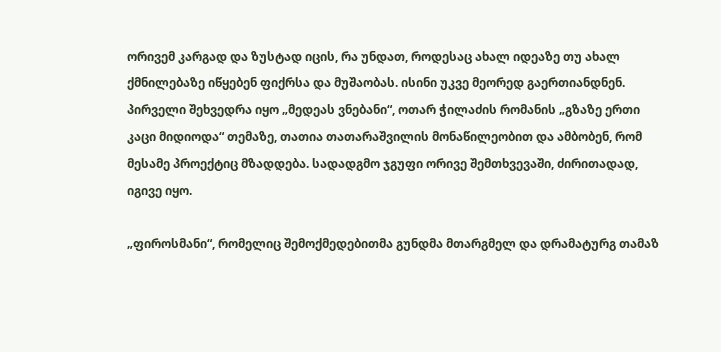ორივემ კარგად და ზუსტად იცის, რა უნდათ, როდესაც ახალ იდეაზე თუ ახალ ქმნილებაზე იწყებენ ფიქრსა და მუშაობას. ისინი უკვე მეორედ გაერთიანდნენ. პირველი შეხვედრა იყო „მედეას ვნებანი“, ოთარ ჭილაძის რომანის „გზაზე ერთი კაცი მიდიოდა“ თემაზე, თათია თათარაშვილის მონაწილეობით და ამბობენ, რომ მესამე პროექტიც მზადდება. სადადგმო ჯგუფი ორივე შემთხვევაში, ძირითადად, იგივე იყო.

„ფიროსმანი“, რომელიც შემოქმედებითმა გუნდმა მთარგმელ და დრამატურგ თამაზ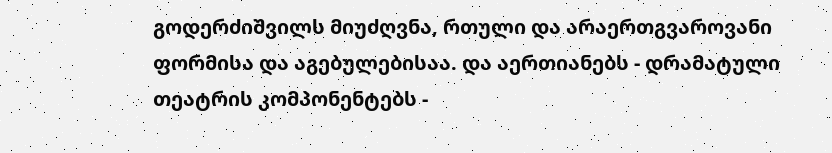გოდერძიშვილს მიუძღვნა, რთული და არაერთგვაროვანი ფორმისა და აგებულებისაა. და აერთიანებს - დრამატული თეატრის კომპონენტებს -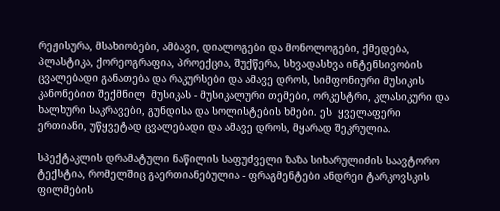რეჟისურა, მსახიობები, ამბავი, დიალოგები და მონოლოგები, ქმედება, პლასტიკა, ქორეოგრაფია, პროექცია, შუქწერა, სხვადასხვა ინტენსივობის ცვალებადი განათება და რაკურსები და ამავე დროს, სიმფონიური მუსიკის კანონებით შექმნილ  მუსიკას - მუსიკალური თემები, ორკესტრი, კლასიკური და ხალხური საკრავები, გუნდისა და სოლისტების ხმები. ეს  ყველაფერი ერთიანი, უწყვეტად ცვალებადი და ამავე დროს, მყარად შეკრულია.

სპექტაკლის დრამატული ნაწილის საფუძველი ზაზა სიხარულიძის საავტორო ტექსტია, რომელშიც გაერთიანებულია - ფრაგმენტები ანდრეი ტარკოვსკის ფილმების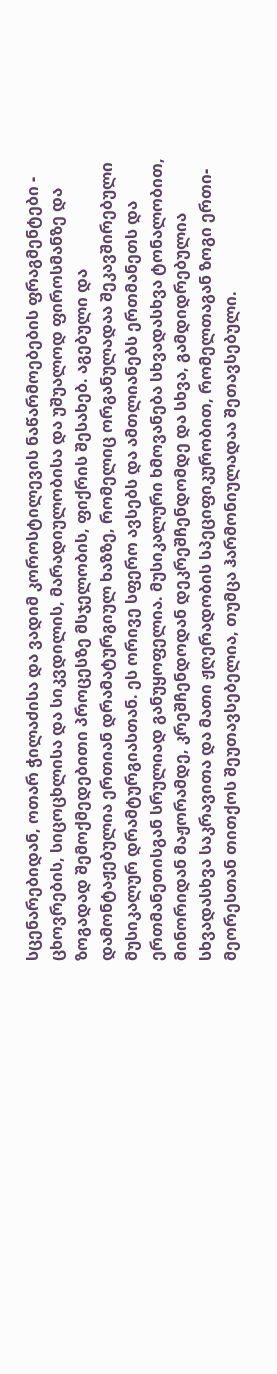სცენარებიდან, ოთარ ჭილაძისა და ვადიმ კოროსტილევის ნაწარმოებების ფრაგმენტები - ცხოვრების, სიცოცხლისა და სიკვდილის, მარადიულობისა და უშუალოდ ფიროსმანზე და ზოგადად შემოქმედებითი პროცესზე მსჯელობის, ფიქრის შესახებ. აგებული და დამონტაჟებულია ერთიან დრამატურგიულ ხაზზე, რომელიც ორგანულადაა შეკავშირებული მუსიკალურ დრამტურგიასთან. ეს ორივე სფერო ავსებს და ამთლიანებს ერთმანეთს და ერთმანეთისგან სრულიად განუყოფელია. მუსიკალური ხმოვანება სხვადასხვა ტონალობით, მინორიდან მაჟორამდე, კრეშჩენდოდან დეკრეშჩენდომდე და სხვა, გამდიდრებულია სხვადასხვა საკრავითა და მათი ჟღერადობის სპეციფიკურობით, რომელთაგან ზოგი ერთი-მეორესთან თითქოს შეუთავსებელია, თუმცა ჰარმონიულადაა შეთავსებული.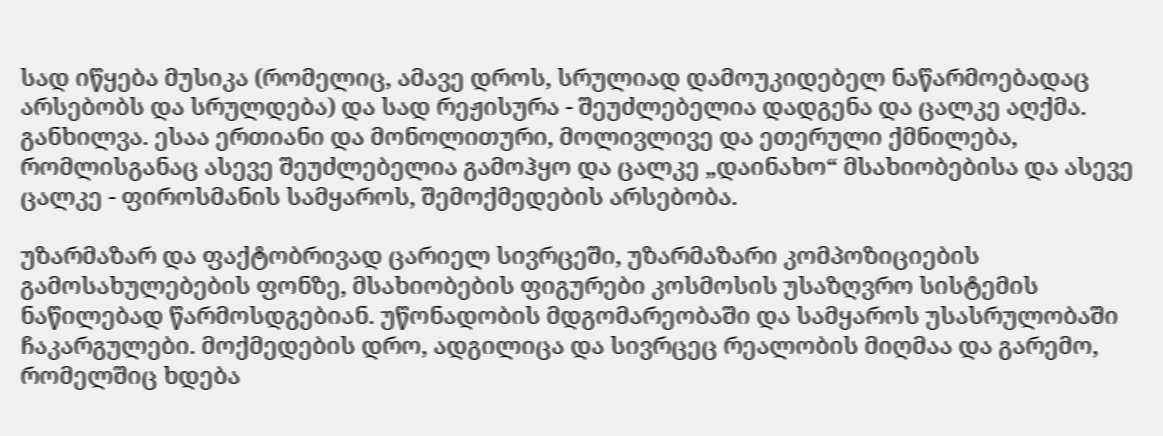სად იწყება მუსიკა (რომელიც, ამავე დროს, სრულიად დამოუკიდებელ ნაწარმოებადაც არსებობს და სრულდება) და სად რეჟისურა - შეუძლებელია დადგენა და ცალკე აღქმა. განხილვა. ესაა ერთიანი და მონოლითური, მოლივლივე და ეთერული ქმნილება, რომლისგანაც ასევე შეუძლებელია გამოჰყო და ცალკე „დაინახო“ მსახიობებისა და ასევე ცალკე - ფიროსმანის სამყაროს, შემოქმედების არსებობა.

უზარმაზარ და ფაქტობრივად ცარიელ სივრცეში, უზარმაზარი კომპოზიციების გამოსახულებების ფონზე, მსახიობების ფიგურები კოსმოსის უსაზღვრო სისტემის ნაწილებად წარმოსდგებიან. უწონადობის მდგომარეობაში და სამყაროს უსასრულობაში ჩაკარგულები. მოქმედების დრო, ადგილიცა და სივრცეც რეალობის მიღმაა და გარემო, რომელშიც ხდება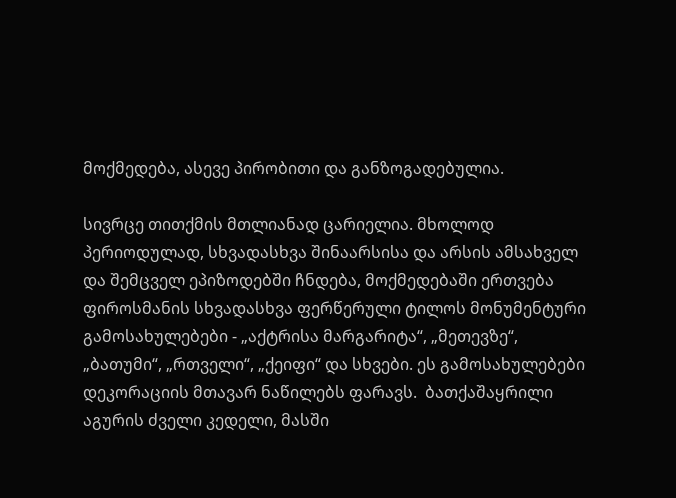მოქმედება, ასევე პირობითი და განზოგადებულია.

სივრცე თითქმის მთლიანად ცარიელია. მხოლოდ პერიოდულად, სხვადასხვა შინაარსისა და არსის ამსახველ და შემცველ ეპიზოდებში ჩნდება, მოქმედებაში ერთვება ფიროსმანის სხვადასხვა ფერწერული ტილოს მონუმენტური გამოსახულებები - „აქტრისა მარგარიტა“, „მეთევზე“, „ბათუმი“, „რთველი“, „ქეიფი“ და სხვები. ეს გამოსახულებები დეკორაციის მთავარ ნაწილებს ფარავს.  ბათქაშაყრილი აგურის ძველი კედელი, მასში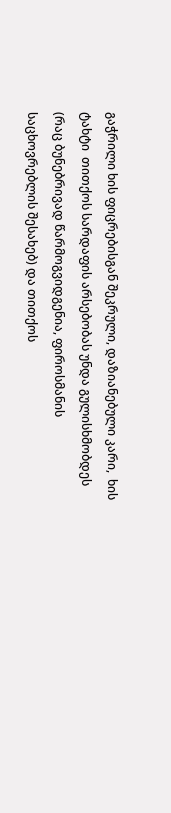გაჭრილი ხის ფიცრებისგან შეკრული, დაზიანებული კარი,  ხის ტახტი  თითქოს სარდაფის არსებობას უნდა გულისხმობდეს (რაც ბუნებრივად წარმოგვიდგენია, ფიროსმანის საცხოვრებლის შესახებ) და თითქოს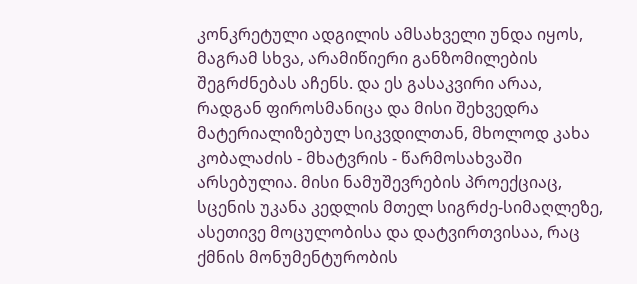კონკრეტული ადგილის ამსახველი უნდა იყოს, მაგრამ სხვა, არამიწიერი განზომილების შეგრძნებას აჩენს. და ეს გასაკვირი არაა, რადგან ფიროსმანიცა და მისი შეხვედრა მატერიალიზებულ სიკვდილთან, მხოლოდ კახა კობალაძის - მხატვრის - წარმოსახვაში არსებულია. მისი ნამუშევრების პროექციაც, სცენის უკანა კედლის მთელ სიგრძე-სიმაღლეზე,  ასეთივე მოცულობისა და დატვირთვისაა, რაც ქმნის მონუმენტურობის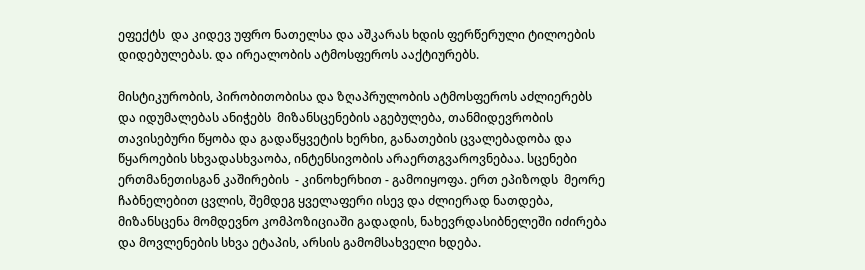ეფექტს  და კიდევ უფრო ნათელსა და აშკარას ხდის ფერწერული ტილოების დიდებულებას. და ირეალობის ატმოსფეროს ააქტიურებს.

მისტიკურობის, პირობითობისა და ზღაპრულობის ატმოსფეროს აძლიერებს და იდუმალებას ანიჭებს  მიზანსცენების აგებულება, თანმიდევრობის თავისებური წყობა და გადაწყვეტის ხერხი, განათების ცვალებადობა და წყაროების სხვადასხვაობა, ინტენსივობის არაერთგვაროვნებაა. სცენები ერთმანეთისგან კაშირების  - კინოხერხით - გამოიყოფა. ერთ ეპიზოდს  მეორე ჩაბნელებით ცვლის, შემდეგ ყველაფერი ისევ და ძლიერად ნათდება, მიზანსცენა მომდევნო კომპოზიციაში გადადის, ნახევრდასიბნელეში იძირება და მოვლენების სხვა ეტაპის, არსის გამომსახველი ხდება.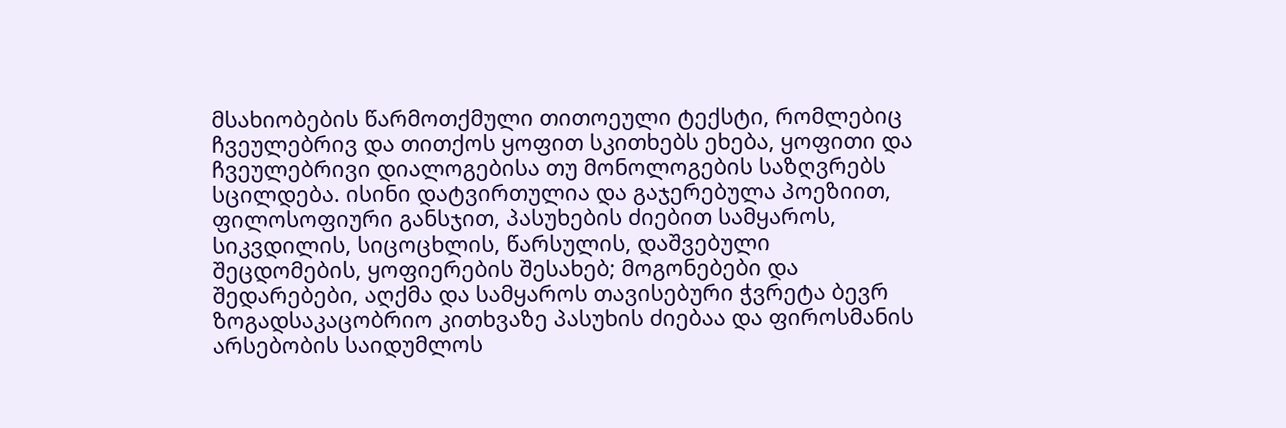მსახიობების წარმოთქმული თითოეული ტექსტი, რომლებიც  ჩვეულებრივ და თითქოს ყოფით სკითხებს ეხება, ყოფითი და ჩვეულებრივი დიალოგებისა თუ მონოლოგების საზღვრებს სცილდება. ისინი დატვირთულია და გაჯერებულა პოეზიით, ფილოსოფიური განსჯით, პასუხების ძიებით სამყაროს, სიკვდილის, სიცოცხლის, წარსულის, დაშვებული შეცდომების, ყოფიერების შესახებ; მოგონებები და შედარებები, აღქმა და სამყაროს თავისებური ჭვრეტა ბევრ ზოგადსაკაცობრიო კითხვაზე პასუხის ძიებაა და ფიროსმანის არსებობის საიდუმლოს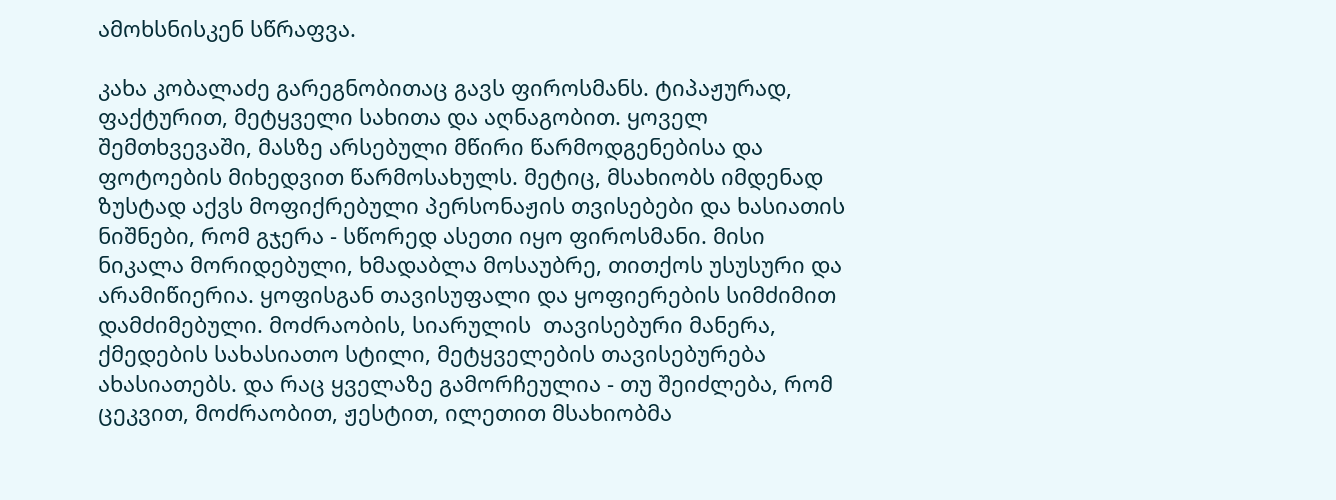ამოხსნისკენ სწრაფვა.

კახა კობალაძე გარეგნობითაც გავს ფიროსმანს. ტიპაჟურად, ფაქტურით, მეტყველი სახითა და აღნაგობით. ყოველ შემთხვევაში, მასზე არსებული მწირი წარმოდგენებისა და ფოტოების მიხედვით წარმოსახულს. მეტიც, მსახიობს იმდენად ზუსტად აქვს მოფიქრებული პერსონაჟის თვისებები და ხასიათის ნიშნები, რომ გჯერა - სწორედ ასეთი იყო ფიროსმანი. მისი ნიკალა მორიდებული, ხმადაბლა მოსაუბრე, თითქოს უსუსური და არამიწიერია. ყოფისგან თავისუფალი და ყოფიერების სიმძიმით დამძიმებული. მოძრაობის, სიარულის  თავისებური მანერა, ქმედების სახასიათო სტილი, მეტყველების თავისებურება ახასიათებს. და რაც ყველაზე გამორჩეულია - თუ შეიძლება, რომ ცეკვით, მოძრაობით, ჟესტით, ილეთით მსახიობმა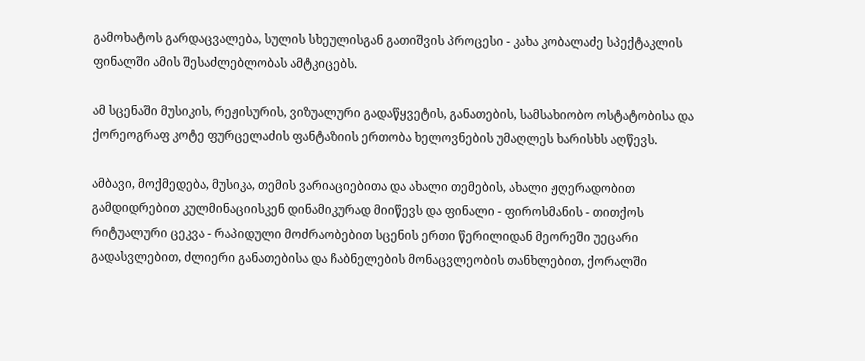გამოხატოს გარდაცვალება, სულის სხეულისგან გათიშვის პროცესი - კახა კობალაძე სპექტაკლის ფინალში ამის შესაძლებლობას ამტკიცებს.

ამ სცენაში მუსიკის, რეჟისურის, ვიზუალური გადაწყვეტის, განათების, სამსახიობო ოსტატობისა და ქორეოგრაფ კოტე ფურცელაძის ფანტაზიის ერთობა ხელოვნების უმაღლეს ხარისხს აღწევს.

ამბავი, მოქმედება, მუსიკა, თემის ვარიაციებითა და ახალი თემების, ახალი ჟღერადობით გამდიდრებით კულმინაციისკენ დინამიკურად მიიწევს და ფინალი - ფიროსმანის - თითქოს რიტუალური ცეკვა - რაპიდული მოძრაობებით სცენის ერთი წერილიდან მეორეში უეცარი გადასვლებით, ძლიერი განათებისა და ჩაბნელების მონაცვლეობის თანხლებით, ქორალში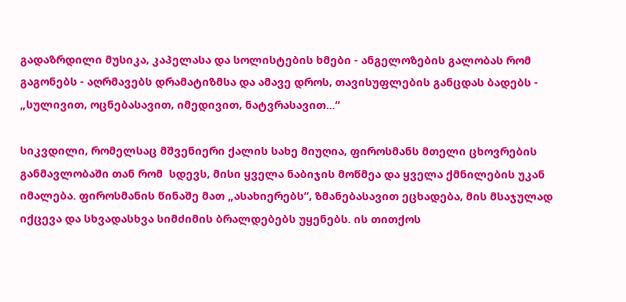გადაზრდილი მუსიკა, კაპელასა და სოლისტების ხმები - ანგელოზების გალობას რომ გაგონებს - აღრმავებს დრამატიზმსა და ამავე დროს, თავისუფლების განცდას ბადებს - „სულივით, ოცნებასავით, იმედივით, ნატვრასავით...“

სიკვდილი, რომელსაც მშვენიერი ქალის სახე მიუღია, ფიროსმანს მთელი ცხოვრების განმავლობაში თან რომ  სდევს, მისი ყველა ნაბიჯის მოწმეა და ყველა ქმნილების უკან იმალება. ფიროსმანის წინაშე მათ „ასახიერებს“, ზმანებასავით ეცხადება, მის მსაჯულად იქცევა და სხვადასხვა სიმძიმის ბრალდებებს უყენებს. ის თითქოს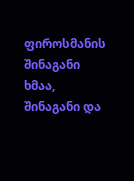ფიროსმანის შინაგანი ხმაა, შინაგანი და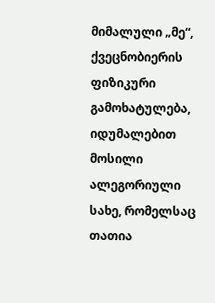მიმალული „მე“, ქვეცნობიერის ფიზიკური გამოხატულება, იდუმალებით მოსილი ალეგორიული სახე, რომელსაც თათია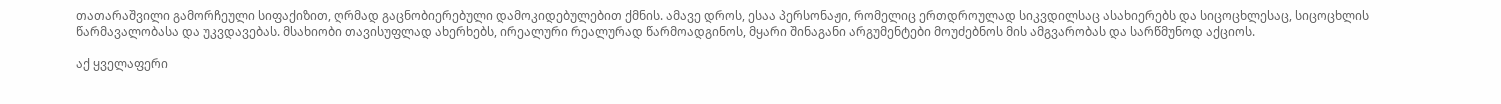თათარაშვილი გამორჩეული სიფაქიზით, ღრმად გაცნობიერებული დამოკიდებულებით ქმნის. ამავე დროს, ესაა პერსონაჟი, რომელიც ერთდროულად სიკვდილსაც ასახიერებს და სიცოცხლესაც, სიცოცხლის წარმავალობასა და უკვდავებას. მსახიობი თავისუფლად ახერხებს, ირეალური რეალურად წარმოადგინოს, მყარი შინაგანი არგუმენტები მოუძებნოს მის ამგვარობას და სარწმუნოდ აქციოს.

აქ ყველაფერი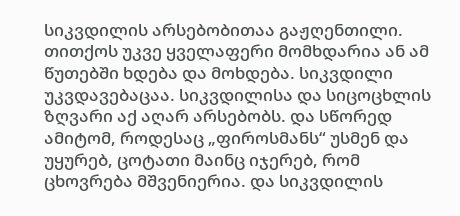სიკვდილის არსებობითაა გაჟღენთილი. თითქოს უკვე ყველაფერი მომხდარია ან ამ წუთებში ხდება და მოხდება. სიკვდილი უკვდავებაცაა. სიკვდილისა და სიცოცხლის ზღვარი აქ აღარ არსებობს. და სწორედ ამიტომ, როდესაც „ფიროსმანს“ უსმენ და უყურებ, ცოტათი მაინც იჯერებ, რომ ცხოვრება მშვენიერია. და სიკვდილის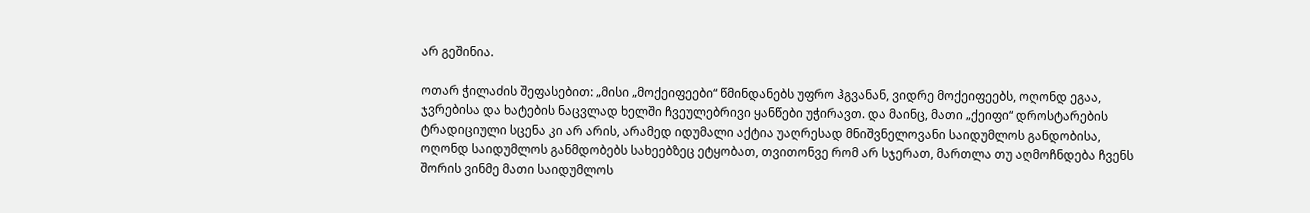არ გეშინია.

ოთარ ჭილაძის შეფასებით: „მისი „მოქეიფეები“ წმინდანებს უფრო ჰგვანან, ვიდრე მოქეიფეებს, ოღონდ ეგაა, ჯვრებისა და ხატების ნაცვლად ხელში ჩვეულებრივი ყანწები უჭირავთ. და მაინც, მათი „ქეიფი“ დროსტარების ტრადიციული სცენა კი არ არის, არამედ იდუმალი აქტია უაღრესად მნიშვნელოვანი საიდუმლოს განდობისა, ოღონდ საიდუმლოს განმდობებს სახეებზეც ეტყობათ, თვითონვე რომ არ სჯერათ, მართლა თუ აღმოჩნდება ჩვენს შორის ვინმე მათი საიდუმლოს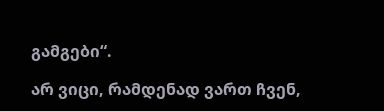გამგები“.

არ ვიცი, რამდენად ვართ ჩვენ,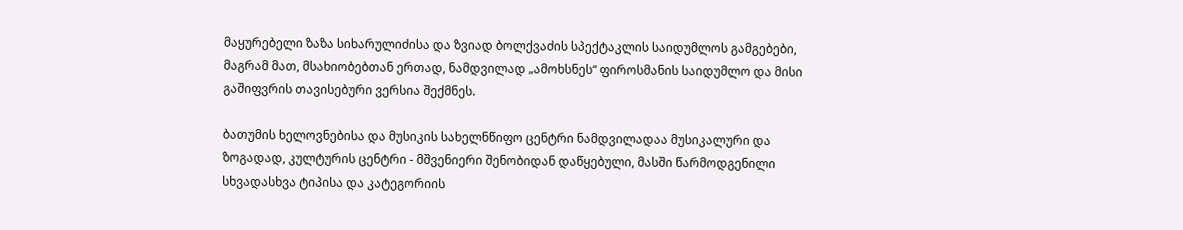მაყურებელი ზაზა სიხარულიძისა და ზვიად ბოლქვაძის სპექტაკლის საიდუმლოს გამგებები, მაგრამ მათ, მსახიობებთან ერთად, ნამდვილად „ამოხსნეს“ ფიროსმანის საიდუმლო და მისი გაშიფვრის თავისებური ვერსია შექმნეს.

ბათუმის ხელოვნებისა და მუსიკის სახელნწიფო ცენტრი ნამდვილადაა მუსიკალური და ზოგადად, კულტურის ცენტრი - მშვენიერი შენობიდან დაწყებული, მასში წარმოდგენილი სხვადასხვა ტიპისა და კატეგორიის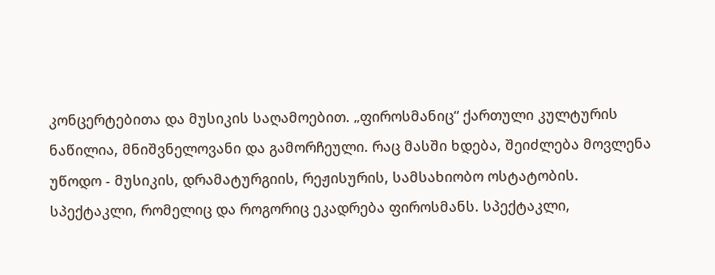კონცერტებითა და მუსიკის საღამოებით. „ფიროსმანიც“ ქართული კულტურის ნაწილია, მნიშვნელოვანი და გამორჩეული. რაც მასში ხდება, შეიძლება მოვლენა უწოდო - მუსიკის, დრამატურგიის, რეჟისურის, სამსახიობო ოსტატობის.  სპექტაკლი, რომელიც და როგორიც ეკადრება ფიროსმანს. სპექტაკლი,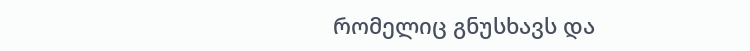რომელიც გნუსხავს და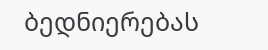ბედნიერებას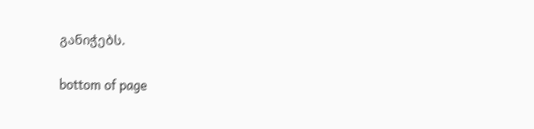განიჭებს.

bottom of page